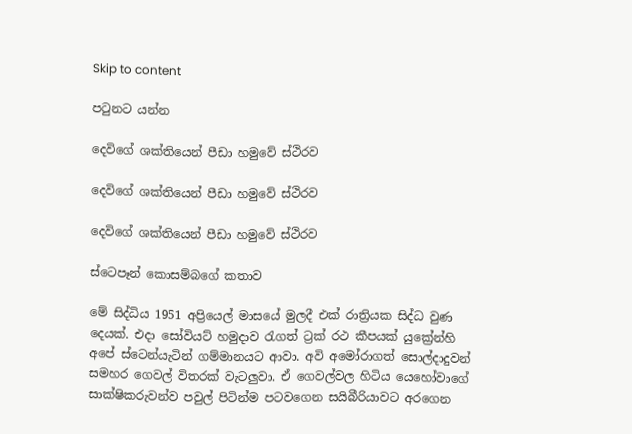Skip to content

පටුනට යන්න

දෙවිගේ ශක්තියෙන් පීඩා හමුවේ ස්ථිරව

දෙවිගේ ශක්තියෙන් පීඩා හමුවේ ස්ථිරව

දෙවිගේ ශක්තියෙන් පීඩා හමුවේ ස්ථිරව

ස්ටෙපෑන් කොසම්බගේ කතාව

මේ සිද්ධිය 1951 අප්‍රියෙල් මාසයේ මුලදී එක් රාත්‍රියක සිද්ධ වුණ දෙයක්. එදා සෝවියට් හමුදාව රැගත් ට්‍රක් රථ කීපයක් යුක්‍රේන්හි අපේ ස්ටෙන්යැටින් ගම්මානයට ආවා. අවි අමෝරාගත් සොල්දාදුවන් සමහර ගෙවල් විතරක් වැටලුවා. ඒ ගෙවල්වල හිටිය යෙහෝවාගේ සාක්ෂිකරුවන්ව පවුල් පිටින්ම පටවගෙන සයිබීරියාවට අරගෙන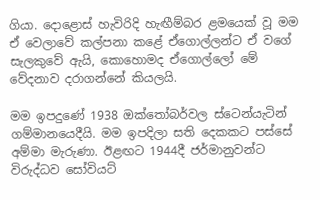ගියා. දොළොස් හැවිරිදි හැඟීම්බර ළමයෙක් වූ මම ඒ වෙලාවේ කල්පනා කළේ ඒගොල්ලන්ට ඒ වගේ සැලකුවේ ඇයි, කොහොමද ඒගොල්ලෝ මේ වේදනාව දරාගන්නේ කියලයි.

මම ඉපදුණේ 1938 ඔක්තෝබර්වල ස්ටෙන්යැටින් ගම්මානයෙදීයි. මම ඉපදිලා සති දෙකකට පස්සේ අම්මා මැරුණා. ඊළඟට 1944දී ජර්මානුවන්ට විරුද්ධව සෝවියට්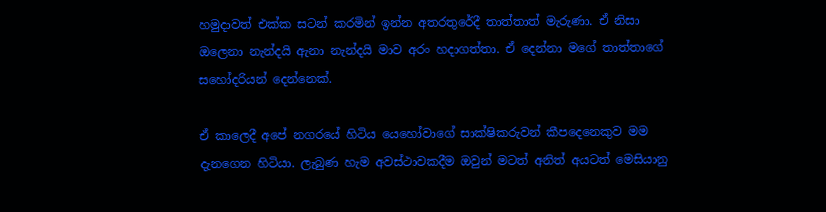හමුදාවත් එක්ක සටන් කරමින් ඉන්න අතරතුරේදී තාත්තාත් මැරුණා. ඒ නිසා ඔලෙනා නැන්දයි ඇනා නැන්දයි මාව අරං හදාගත්තා. ඒ දෙන්නා මගේ තාත්තාගේ සහෝදරියන් දෙන්නෙක්.

ඒ කාලෙදී අපේ නගරයේ හිටිය යෙහෝවාගේ සාක්ෂිකරුවන් කීපදෙනෙකුව මම දැනගෙන හිටියා. ලැබුණ හැම අවස්ථාවකදීම ඔවුන් මටත් අනිත් අයටත් මෙසියානු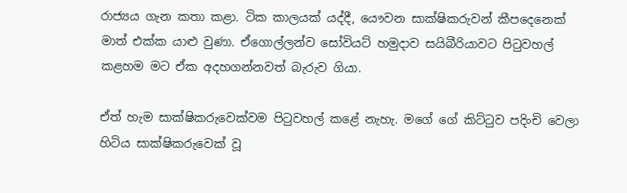රාජ්‍යය ගැන කතා කළා. ටික කාලයක් යද්දී, යෞවන සාක්ෂිකරුවන් කීපදෙනෙක් මාත් එක්ක යාළු වුණා. ඒගොල්ලන්ව සෝවියට් හමුදාව සයිබීරියාවට පිටුවහල් කළහම මට ඒක අදහගන්නවත් බැරුව ගියා.

ඒත් හැම සාක්ෂිකරුවෙක්වම පිටුවහල් කළේ නැහැ. මගේ ගේ කිට්ටුව පදිංචි වෙලා හිටිය සාක්ෂිකරුවෙක් වූ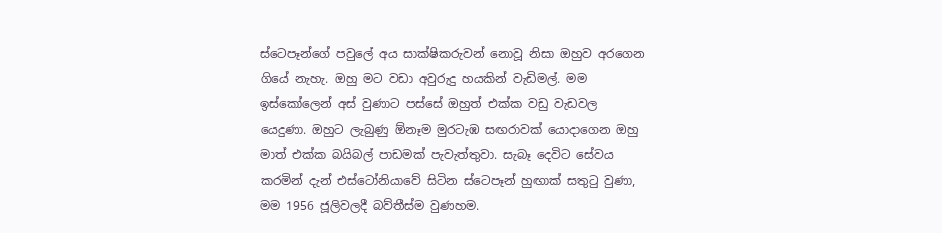ස්ටෙපෑන්ගේ පවුලේ අය සාක්ෂිකරුවන් නොවූ නිසා ඔහුව අරගෙන ගියේ නැහැ. ඔහු මට වඩා අවුරුදු හයකින් වැඩිමල්. මම ඉස්කෝලෙන් අස් වුණාට පස්සේ ඔහුත් එක්ක වඩු වැඩවල යෙදුණා. ඔහුට ලැබුණු ඕනෑම මුරටැඹ සඟරාවක් යොදාගෙන ඔහු මාත් එක්ක බයිබල් පාඩමක් පැවැත්තුවා. සැබෑ දෙවිට සේවය කරමින් දැන් එස්ටෝනියාවේ සිටින ස්ටෙපෑන් හුඟාක් සතුටු වුණා, මම 1956 ජූලිවලදී බව්තීස්ම වුණහම.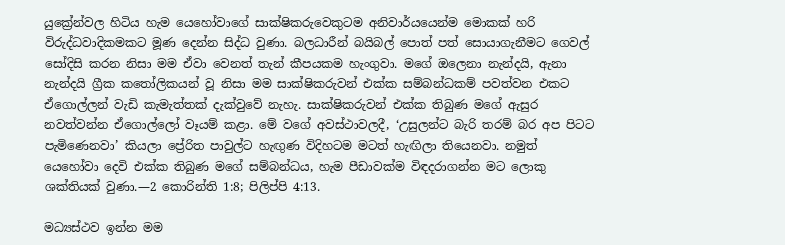යුක්‍රේන්වල හිටිය හැම යෙහෝවාගේ සාක්ෂිකරුවෙකුටම අනිවාර්යයෙන්ම මොකක් හරි විරුද්ධවාදිකමකට මූණ දෙන්න සිද්ධ වුණා. බලධාරීන් බයිබල් පොත් පත් සොයාගැනීමට ගෙවල් සෝදිසි කරන නිසා මම ඒවා වෙනත් තැන් කීපයකම හැංගුවා. මගේ ඔලෙනා නැන්දයි, ඇනා නැන්දයි ග්‍රීක කතෝලිකයන් වූ නිසා මම සාක්ෂිකරුවන් එක්ක සම්බන්ධකම් පවත්වන එකට ඒගොල්ලන් වැඩි කැමැත්තක් දැක්වුවේ නැහැ. සාක්ෂිකරුවන් එක්ක තිබුණ මගේ ඇසුර නවත්වන්න ඒගොල්ලෝ වෑයම් කළා. මේ වගේ අවස්ථාවලදී, ‘උසුලන්ට බැරි තරම් බර අප පිටට පැමිණෙනවා’ කියලා ප්‍රේරිත පාවුල්ට හැඟුණ විදිහටම මටත් හැඟිලා තියෙනවා. නමුත් යෙහෝවා දෙවි එක්ක තිබුණ මගේ සම්බන්ධය, හැම පීඩාවක්ම විඳදරාගන්න මට ලොකු ශක්තියක් වුණා.—2 කොරින්ති 1:8; පිලිප්පි 4:13.

මධ්‍යස්ථව ඉන්න මම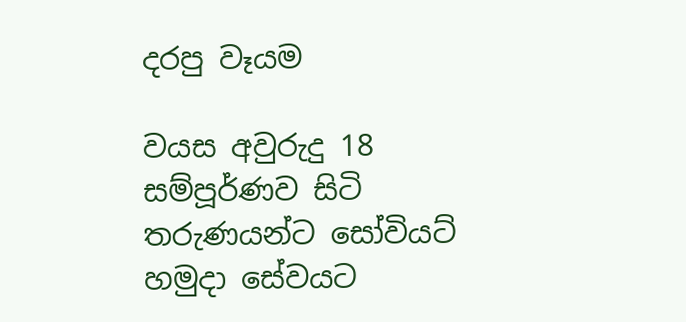දරපු වෑයම

වයස අවුරුදු 18 සම්පූර්ණව සිටි තරුණයන්ට සෝවියට් හමුදා සේවයට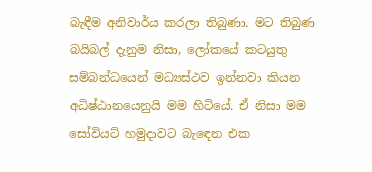බැඳීම අනිවාර්ය කරලා තිබුණා. මට තිබුණ බයිබල් දැනුම නිසා, ලෝකයේ කටයුතු සම්බන්ධයෙන් මධ්‍යස්ථව ඉන්නවා කියන අධිෂ්ඨානයෙනුයි මම හිටියේ. ඒ නිසා මම සෝවියට් හමුදාවට බැඳෙන එක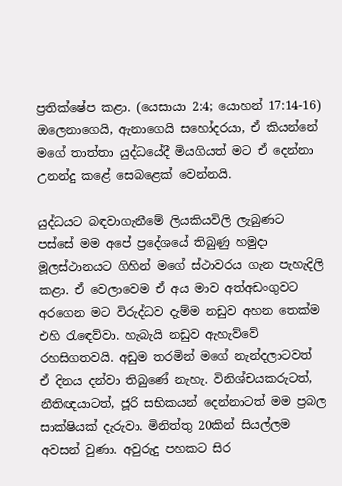ප්‍රතික්ෂේප කළා. (යෙසායා 2:4; යොහන් 17:14-16) ඔලෙනාගෙයි, ඇනාගෙයි සහෝදරයා, ඒ කියන්නේ මගේ තාත්තා යුද්ධයේදී මියගියත් මට ඒ දෙන්නා උනන්දු කළේ සෙබළෙක් වෙන්නයි.

යුද්ධයට බඳවාගැනීමේ ලියකියවිලි ලැබුණට පස්සේ මම අපේ ප්‍රදේශයේ තිබුණු හමුදා මූලස්ථානයට ගිහින් මගේ ස්ථාවරය ගැන පැහැදිලි කළා. ඒ වෙලාවෙම ඒ අය මාව අත්අඩංගුවට අරගෙන මට විරුද්ධව දැම්ම නඩුව අහන තෙක්ම එහි රැඳෙව්වා. හැබැයි නඩුව ඇහැව්වේ රහසිගතවයි. අඩුම තරමින් මගේ නැන්දලාටවත් ඒ දිනය දන්වා තිබුණේ නැහැ. විනිශ්චයකරුටත්, නීතිඥයාටත්, ජූරි සභිකයන් දෙන්නාටත් මම ප්‍රබල සාක්ෂියක් දැරුවා. මිනිත්තු 20කින් සියල්ලම අවසන් වුණා. අවුරුදු පහකට සිර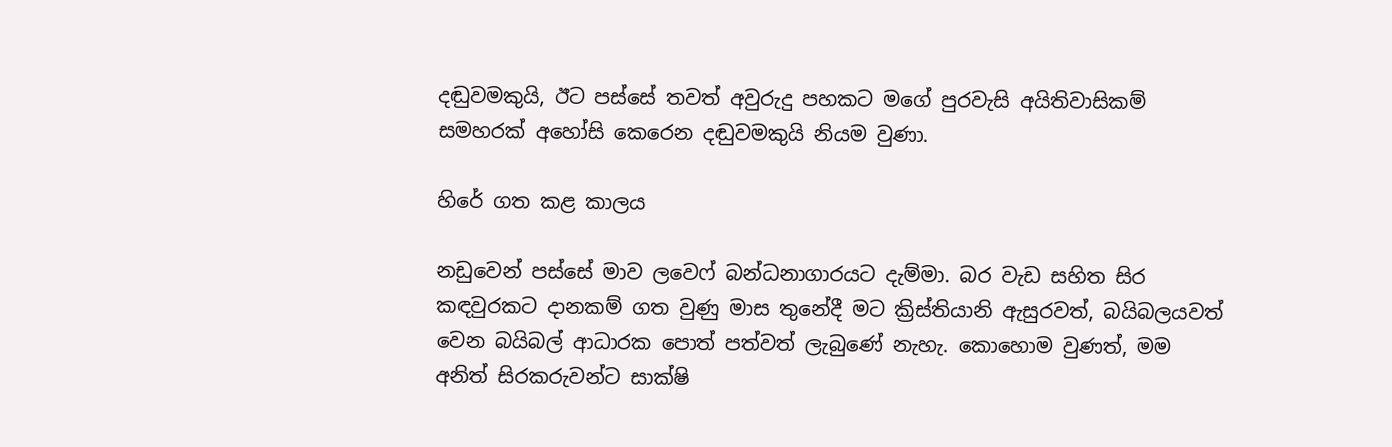දඬුවමකුයි, ඊට පස්සේ තවත් අවුරුදු පහකට මගේ පුරවැසි අයිතිවාසිකම් සමහරක් අහෝසි කෙරෙන දඬුවමකුයි නියම වුණා.

හිරේ ගත කළ කාලය

නඩුවෙන් පස්සේ මාව ලවෙෆ් බන්ධනාගාරයට දැම්මා. බර වැඩ සහිත සිර කඳවුරකට දානකම් ගත වුණු මාස තුනේදී මට ක්‍රිස්තියානි ඇසුරවත්, බයිබලයවත් වෙන බයිබල් ආධාරක පොත් පත්වත් ලැබුණේ නැහැ. කොහොම වුණත්, මම අනිත් සිරකරුවන්ට සාක්ෂි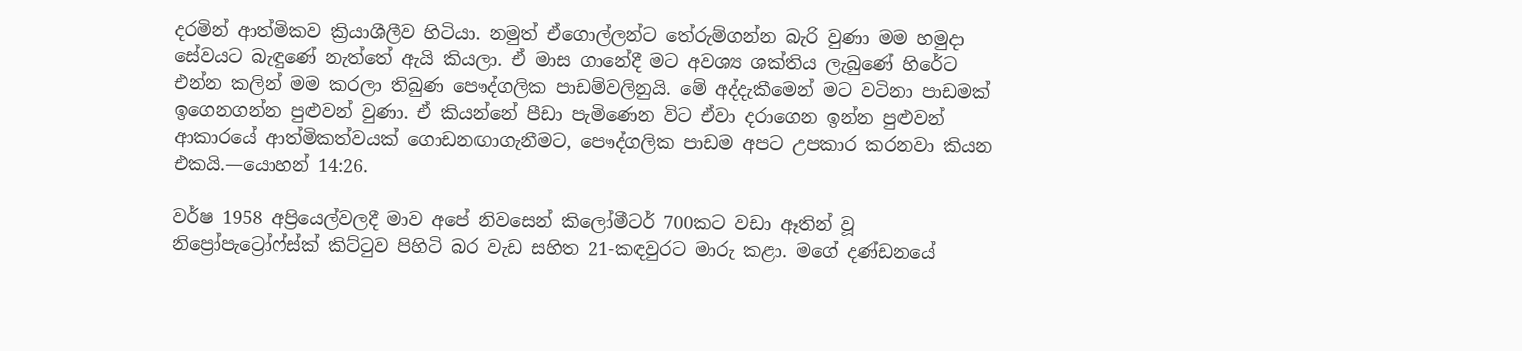දරමින් ආත්මිකව ක්‍රියාශීලීව හිටියා. නමුත් ඒගොල්ලන්ට තේරුම්ගන්න බැරි වුණා මම හමුදා සේවයට බැඳුණේ නැත්තේ ඇයි කියලා. ඒ මාස ගානේදී මට අවශ්‍ය ශක්තිය ලැබුණේ හිරේට එන්න කලින් මම කරලා තිබුණ පෞද්ගලික පාඩම්වලිනුයි. මේ අද්දැකීමෙන් මට වටිනා පාඩමක් ඉගෙනගන්න පුළුවන් වුණා. ඒ කියන්නේ පීඩා පැමිණෙන විට ඒවා දරාගෙන ඉන්න පුළුවන් ආකාරයේ ආත්මිකත්වයක් ගොඩනඟාගැනීමට, පෞද්ගලික පාඩම අපට උපකාර කරනවා කියන එකයි.—යොහන් 14:26.

වර්ෂ 1958 අප්‍රියෙල්වලදී මාව අපේ නිවසෙන් කිලෝමීටර් 700කට වඩා ඈතින් වූ නිප්‍රෝපැට්‍රෝෆ්ස්ක් කිට්ටුව පිහිටි බර වැඩ සහිත 21-කඳවුරට මාරු කළා. මගේ දණ්ඩනයේ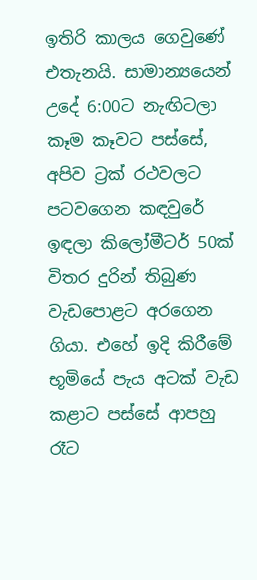ඉතිරි කාලය ගෙවුණේ එතැනයි. සාමාන්‍යයෙන් උදේ 6:00ට නැඟිටලා කෑම කෑවට පස්සේ, අපිව ට්‍රක් රථවලට පටවගෙන කඳවුරේ ඉඳලා කිලෝමීටර් 50ක් විතර දුරින් තිබුණ වැඩපොළට අරගෙන ගියා. එහේ ඉදි කිරීමේ භූමියේ පැය අටක් වැඩ කළාට පස්සේ ආපහු රෑට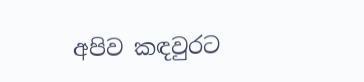අපිව කඳවුරට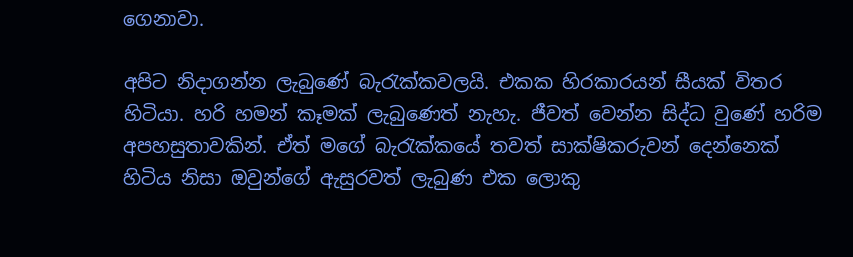ගෙනාවා.

අපිට නිදාගන්න ලැබුණේ බැරැක්කවලයි. එකක හිරකාරයන් සීයක් විතර හිටියා. හරි හමන් කෑමක් ලැබුණෙත් නැහැ. ජීවත් වෙන්න සිද්ධ වුණේ හරිම අපහසුතාවකින්. ඒත් මගේ බැරැක්කයේ තවත් සාක්ෂිකරුවන් දෙන්නෙක් හිටිය නිසා ඔවුන්ගේ ඇසුරවත් ලැබුණ එක ලොකු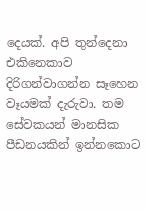දෙයක්. අපි තුන්දෙනා එකිනෙකාව දිරිගන්වාගන්න සෑහෙන වෑයමක් දැරුවා. තම සේවකයන් මානසික පීඩනයකින් ඉන්නකොට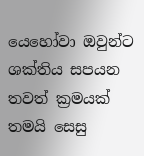යෙහෝවා ඔවුන්ට ශක්තිය සපයන තවත් ක්‍රමයක් තමයි සෙසු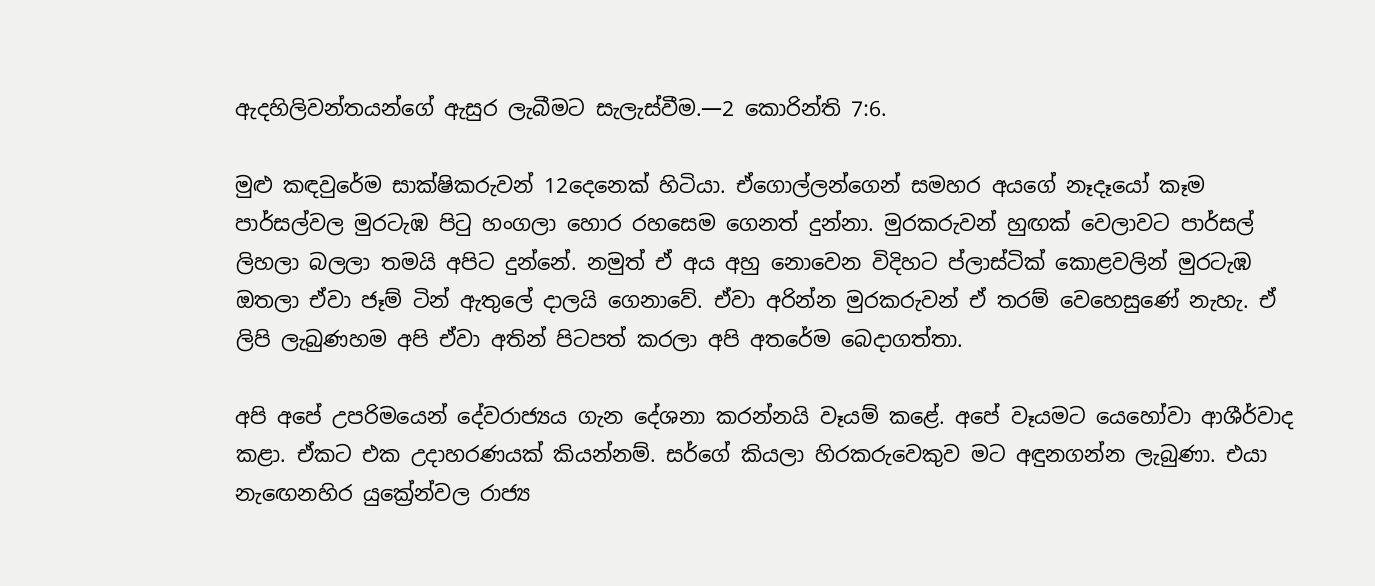ඇදහිලිවන්තයන්ගේ ඇසුර ලැබීමට සැලැස්වීම.—2 කොරින්ති 7:6.

මුළු කඳවුරේම සාක්ෂිකරුවන් 12දෙනෙක් හිටියා. ඒගොල්ලන්ගෙන් සමහර අයගේ නෑදෑයෝ කෑම පාර්සල්වල මුරටැඹ පිටු හංගලා හොර රහසෙම ගෙනත් දුන්නා. මුරකරුවන් හුඟක් වෙලාවට පාර්සල් ලිහලා බලලා තමයි අපිට දුන්නේ. නමුත් ඒ අය අහු නොවෙන විදිහට ප්ලාස්ටික් කොළවලින් මුරටැඹ ඔතලා ඒවා ජෑම් ටින් ඇතුලේ දාලයි ගෙනාවේ. ඒවා අරින්න මුරකරුවන් ඒ තරම් වෙහෙසුණේ නැහැ. ඒ ලිපි ලැබුණහම අපි ඒවා අතින් පිටපත් කරලා අපි අතරේම බෙදාගත්තා.

අපි අපේ උපරිමයෙන් දේවරාජ්‍යය ගැන දේශනා කරන්නයි වෑයම් කළේ. අපේ වෑයමට යෙහෝවා ආශීර්වාද කළා. ඒකට එක උදාහරණයක් කියන්නම්. සර්ගේ කියලා හිරකරුවෙකුව මට අඳුනගන්න ලැබුණා. එයා නැඟෙනහිර යුක්‍රේන්වල රාජ්‍ය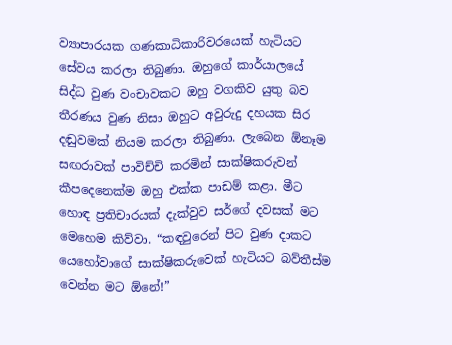ව්‍යාපාරයක ගණකාධිකාරිවරයෙක් හැටියට සේවය කරලා තිබුණා. ඔහුගේ කාර්යාලයේ සිද්ධ වුණ වංචාවකට ඔහු වගකිව යුතු බව තීරණය වුණ නිසා ඔහුට අවුරුදු දහයක සිර දඬුවමක් නියම කරලා තිබුණා. ලැබෙන ඕනෑම සඟරාවක් පාවිච්චි කරමින් සාක්ෂිකරුවන් කීපදෙනෙක්ම ඔහු එක්ක පාඩම් කළා. මීට හොඳ ප්‍රතිචාරයක් දැක්වුව සර්ගේ දවසක් මට මෙහෙම කිව්වා. “කඳවුරෙන් පිට වුණ දාකට යෙහෝවාගේ සාක්ෂිකරුවෙක් හැටියට බව්තීස්ම වෙන්න මට ඕනේ!”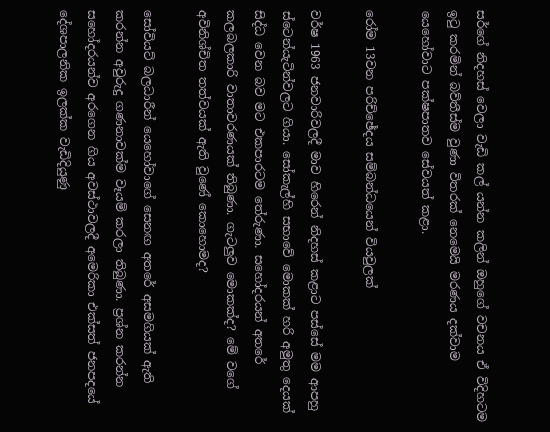සර්ගේ නිදහස් වෙලා වැඩි කල් යන්න කලින් ඔහුගේ වචනය ඒ විදිහටම ඉටු කරමින් බව්තීස්ම වුණා විතරක් නෙමෙයි මරණය දක්වාම යෙහෝවාට පක්ෂපාතව සේවයත් කළා.

රෝම 13වන පරිච්ඡේදය සම්බන්ධයෙන් වියවුලක්

වර්ෂ 1963 ජනවාරිවලදී මාව හිරෙන් නිදහස් කළාට පස්සේ මම ආපහු ස්ටෙන්යැටින්වලට ගියා. සෝකැල්හි සභාවේ මොකක් හරි අමුතු දෙයක් සිද්ධ වෙන බව මට එකපාරටම තේරුණා. සහෝදරයන් අතරේ කලබලකාරි වාතාවරණයක් තිබුණා. ගැටලුව මොකක්ද? මේ වගේ අවිනිශ්චිත තත්වයක් ඇති වුණේ කොහොමද?

සෝවියට් බලධාරීන් යෙහෝවාගේ සෙනඟ අතරේ අසමගියක් ඇති කරන්න අවුරුදු ගණනාවක්ම වෑයම් කරලා තිබුණා. ප්‍රශ්න කරන්න සහෝදරයන්ව අරගෙන ගිය අවස්ථාවලදී අමෙරිකා එක්සත් ජනපදයේ දේශපාලනික ඉලක්ක වැඩිදියුණු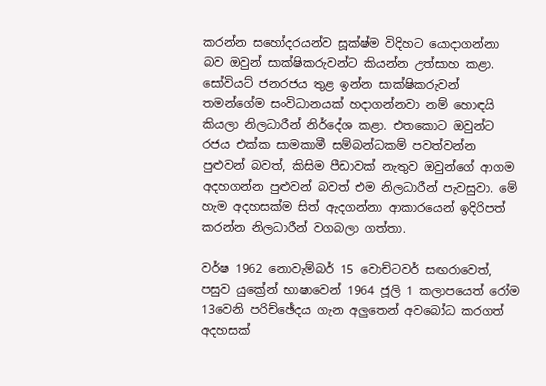කරන්න සහෝදරයන්ව සූක්ෂ්ම විදිහට යොදාගන්නා බව ඔවුන් සාක්ෂිකරුවන්ට කියන්න උත්සාහ කළා. සෝවියට් ජනරජය තුළ ඉන්න සාක්ෂිකරුවන් තමන්ගේම සංවිධානයක් හදාගන්නවා නම් හොඳයි කියලා නිලධාරීන් නිර්දේශ කළා. එතකොට ඔවුන්ට රජය එක්ක සාමකාමී සම්බන්ධකම් පවත්වන්න පුළුවන් බවත්, කිසිම පීඩාවක් නැතුව ඔවුන්ගේ ආගම අදහගන්න පුළුවන් බවත් එම නිලධාරීන් පැවසුවා. මේ හැම අදහසක්ම සිත් ඇදගන්නා ආකාරයෙන් ඉදිරිපත් කරන්න නිලධාරීන් වගබලා ගත්තා.

වර්ෂ 1962 නොවැම්බර් 15 වොච්ටවර් සඟරාවෙත්, පසුව යුක්‍රේන් භාෂාවෙන් 1964 ජූලි 1 කලාපයෙත් රෝම 13වෙනි පරිච්ඡේදය ගැන අලුතෙන් අවබෝධ කරගත් අදහසක්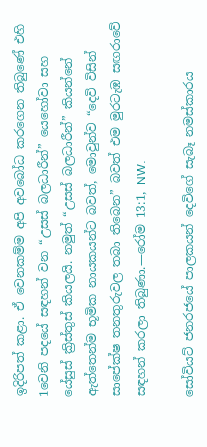ඉදිරිපත් කළා. ඒ වෙනකම්ම අපි අවබෝධ කරගෙන තිබුණේ එහි 1වෙනි පදයේ සඳහන් වන “උසස් බලධාරීන්” යෙහෝවා සහ යේසුස් ක්‍රිස්තුස් කියලයි. නමුත් “උසස් බලධාරීන්” කියන්නේ ඇත්තෙන්ම භූමික නායකයන්ට බවත්, මොවුන්ව “දෙවි විසින් සාපේක්ෂ තනතුරුවල තබා තිබෙන” බවත් එම මුරටැඹ සඟරාවේ සඳහන් කරලා තිබුණා.—රෝම 13:1, NW.

සෝවියට් ජනරජයේ පාලකයන් දෙවිගේ සැබෑ නමස්කාරය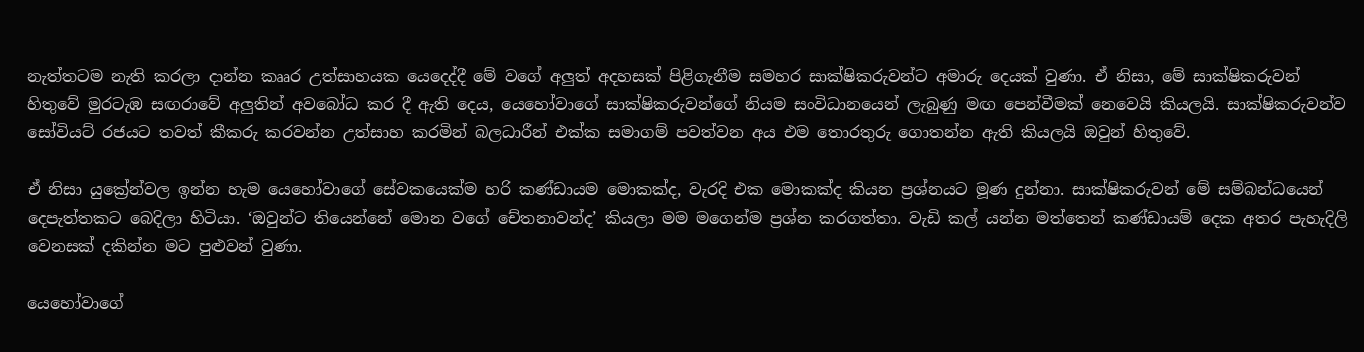නැත්තටම නැති කරලා දාන්න කෲර උත්සාහයක යෙදෙද්දී මේ වගේ අලුත් අදහසක් පිළිගැනීම සමහර සාක්ෂිකරුවන්ට අමාරු දෙයක් වුණා. ඒ නිසා, මේ සාක්ෂිකරුවන් හිතුවේ මුරටැඹ සඟරාවේ අලුතින් අවබෝධ කර දී ඇති දෙය, යෙහෝවාගේ සාක්ෂිකරුවන්ගේ නියම සංවිධානයෙන් ලැබුණු මඟ පෙන්වීමක් නෙවෙයි කියලයි. සාක්ෂිකරුවන්ව සෝවියට් රජයට තවත් කීකරු කරවන්න උත්සාහ කරමින් බලධාරීන් එක්ක සමාගම් පවත්වන අය එම තොරතුරු ගොතන්න ඇති කියලයි ඔවුන් හිතුවේ.

ඒ නිසා යුක්‍රේන්වල ඉන්න හැම යෙහෝවාගේ සේවකයෙක්ම හරි කණ්ඩායම මොකක්ද, වැරදි එක මොකක්ද කියන ප්‍රශ්නයට මූණ දුන්නා. සාක්ෂිකරුවන් මේ සම්බන්ධයෙන් දෙපැත්තකට බෙදිලා හිටියා. ‘ඔවුන්ට තියෙන්නේ මොන වගේ චේතනාවන්ද’ කියලා මම මගෙන්ම ප්‍රශ්න කරගත්තා. වැඩි කල් යන්න මත්තෙන් කණ්ඩායම් දෙක අතර පැහැදිලි වෙනසක් දකින්න මට පුළුවන් වුණා.

යෙහෝවාගේ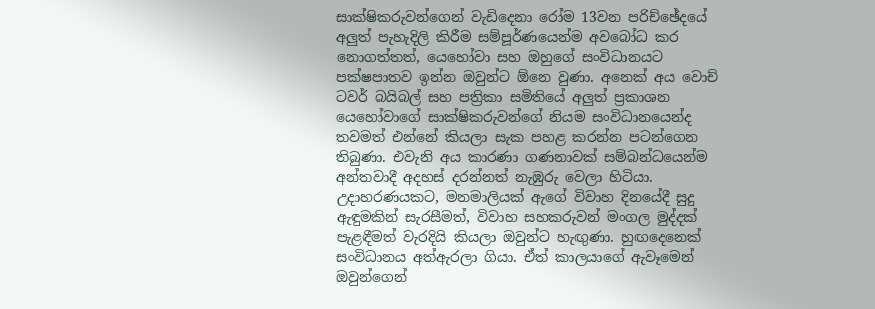සාක්ෂිකරුවන්ගෙන් වැඩිදෙනා රෝම 13වන පරිච්ඡේදයේ අලුත් පැහැදිලි කිරීම සම්පූර්ණයෙන්ම අවබෝධ කර නොගත්තත්, යෙහෝවා සහ ඔහුගේ සංවිධානයට පක්ෂපාතව ඉන්න ඔවුන්ට ඕනෙ වුණා. අනෙක් අය වොච් ටවර් බයිබල් සහ පත්‍රිකා සමිතියේ අලුත් ප්‍රකාශන යෙහෝවාගේ සාක්ෂිකරුවන්ගේ නියම සංවිධානයෙන්ද තවමත් එන්නේ කියලා සැක පහළ කරන්න පටන්ගෙන තිබුණා. එවැනි අය කාරණා ගණනාවක් සම්බන්ධයෙන්ම අන්තවාදී අදහස් දරන්නත් නැඹුරු වෙලා හිටියා. උදාහරණයකට, මනමාලියක් ඇගේ විවාහ දිනයේදී සුදු ඇඳුමකින් සැරසීමත්, විවාහ සහකරුවන් මංගල මුද්දක් පැළඳීමත් වැරදියි කියලා ඔවුන්ට හැඟුණා. හුඟදෙනෙක් සංවිධානය අත්ඇරලා ගියා. ඒත් කාලයාගේ ඇවෑමෙන් ඔවුන්ගෙන්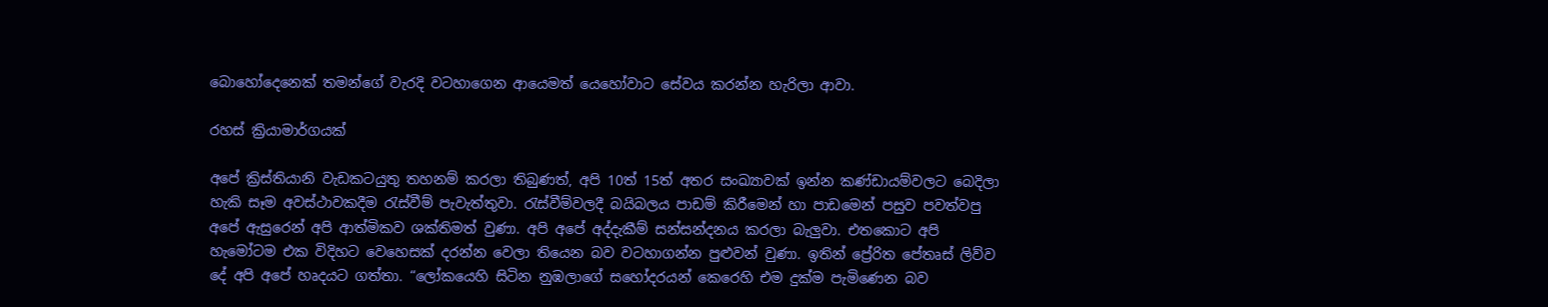බොහෝදෙනෙක් තමන්ගේ වැරදි වටහාගෙන ආයෙමත් යෙහෝවාට සේවය කරන්න හැරිලා ආවා.

රහස් ක්‍රියාමාර්ගයක්

අපේ ක්‍රිස්තියානි වැඩකටයුතු තහනම් කරලා තිබුණත්, අපි 10ත් 15ත් අතර සංඛ්‍යාවක් ඉන්න කණ්ඩායම්වලට බෙදිලා හැකි සෑම අවස්ථාවකදීම රැස්වීම් පැවැත්තුවා. රැස්වීම්වලදී බයිබලය පාඩම් කිරීමෙන් හා පාඩමෙන් පසුව පවත්වපු අපේ ඇසුරෙන් අපි ආත්මිකව ශක්තිමත් වුණා. අපි අපේ අද්දැකීම් සන්සන්දනය කරලා බැලුවා. එතකොට අපි හැමෝටම එක විදිහට වෙහෙසක් දරන්න වෙලා තියෙන බව වටහාගන්න පුළුවන් වුණා. ඉතින් ප්‍රේරිත පේතෘස් ලිව්ව දේ අපි අපේ හෘදයට ගත්තා. “ලෝකයෙහි සිටින නුඹලාගේ සහෝදරයන් කෙරෙහි එම දුක්ම පැමිණෙන බව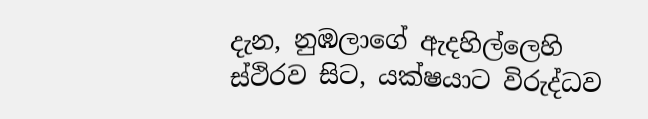දැන, නුඹලාගේ ඇදහිල්ලෙහි ස්ථිරව සිට, යක්ෂයාට විරුද්ධව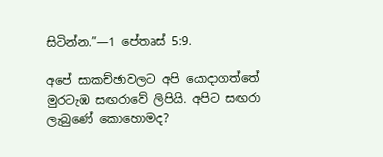සිටින්න.”—1 පේතෘස් 5:9.

අපේ සාකච්ඡාවලට අපි යොදාගත්තේ මුරටැඹ සඟරාවේ ලිපියි. අපිට සඟරා ලැබුණේ කොහොමද?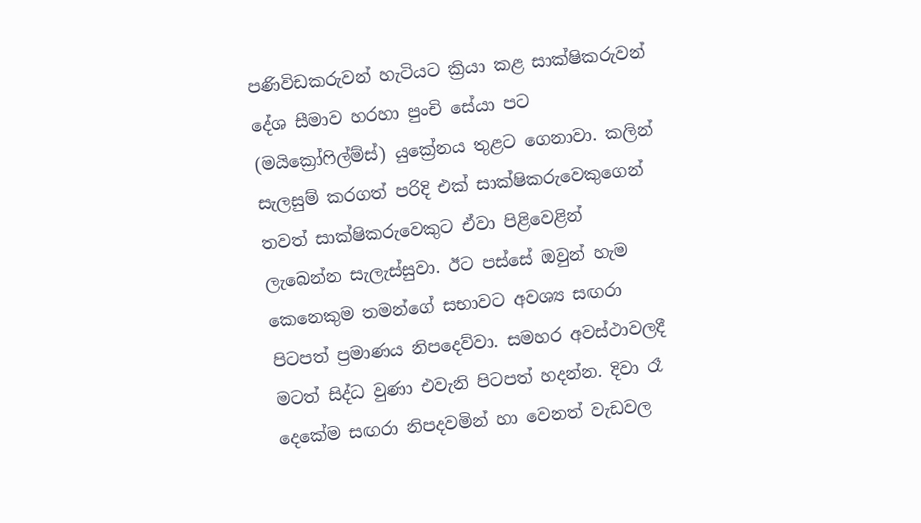පණිවිඩකරුවන් හැටියට ක්‍රියා කළ සාක්ෂිකරුවන් දේශ සීමාව හරහා පුංචි සේයා පට (මයික්‍රෝෆිල්ම්ස්) යුක්‍රේනය තුළට ගෙනාවා. කලින් සැලසුම් කරගත් පරිදි එක් සාක්ෂිකරුවෙකුගෙන් තවත් සාක්ෂිකරුවෙකුට ඒවා පිළිවෙළින් ලැබෙන්න සැලැස්සුවා. ඊට පස්සේ ඔවුන් හැම කෙනෙකුම තමන්ගේ සභාවට අවශ්‍ය සඟරා පිටපත් ප්‍රමාණය නිපදෙව්වා. සමහර අවස්ථාවලදී මටත් සිද්ධ වුණා එවැනි පිටපත් හදන්න. දිවා රෑ දෙකේම සඟරා නිපදවමින් හා වෙනත් වැඩවල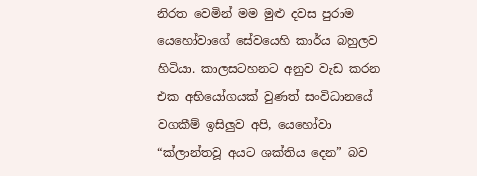නිරත වෙමින් මම මුළු දවස පුරාම යෙහෝවාගේ සේවයෙහි කාර්ය බහුලව හිටියා. කාලසටහනට අනුව වැඩ කරන එක අභියෝගයක් වුණත් සංවිධානයේ වගකීම් ඉසිලුව අපි, යෙහෝවා “ක්ලාන්තවූ අයට ශක්තිය දෙන” බව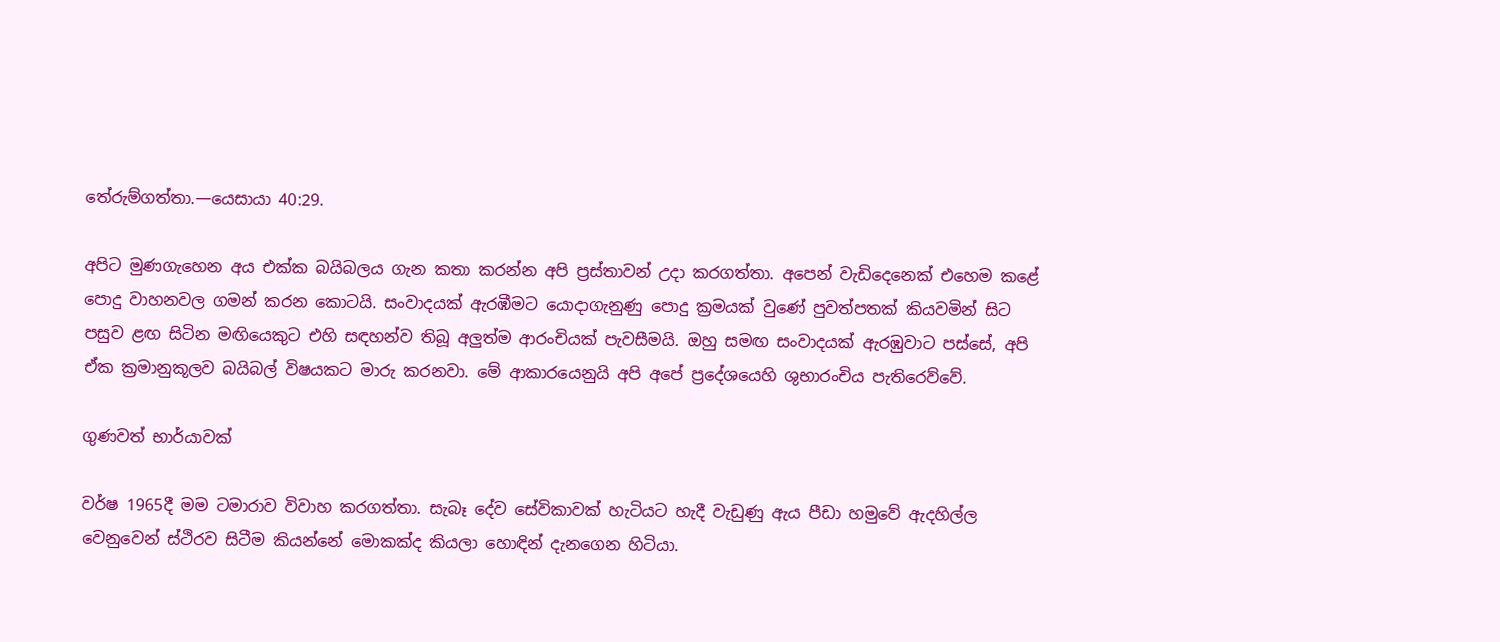තේරුම්ගත්තා.—යෙසායා 40:29.

අපිට මුණගැහෙන අය එක්ක බයිබලය ගැන කතා කරන්න අපි ප්‍රස්තාවන් උදා කරගත්තා. අපෙන් වැඩිදෙනෙක් එහෙම කළේ පොදු වාහනවල ගමන් කරන කොටයි. සංවාදයක් ඇරඹීමට යොදාගැනුණු පොදු ක්‍රමයක් වුණේ පුවත්පතක් කියවමින් සිට පසුව ළඟ සිටින මඟියෙකුට එහි සඳහන්ව තිබූ අලුත්ම ආරංචියක් පැවසීමයි. ඔහු සමඟ සංවාදයක් ඇරඹුවාට පස්සේ, අපි ඒක ක්‍රමානුකූලව බයිබල් විෂයකට මාරු කරනවා. මේ ආකාරයෙනුයි අපි අපේ ප්‍රදේශයෙහි ශුභාරංචිය පැතිරෙව්වේ.

ගුණවත් භාර්යාවක්

වර්ෂ 1965දී මම ටමාරාව විවාහ කරගත්තා. සැබෑ දේව සේවිකාවක් හැටියට හැදී වැඩුණු ඇය පීඩා හමුවේ ඇදහිල්ල වෙනුවෙන් ස්ථිරව සිටීම කියන්නේ මොකක්ද කියලා හොඳින් දැනගෙන හිටියා.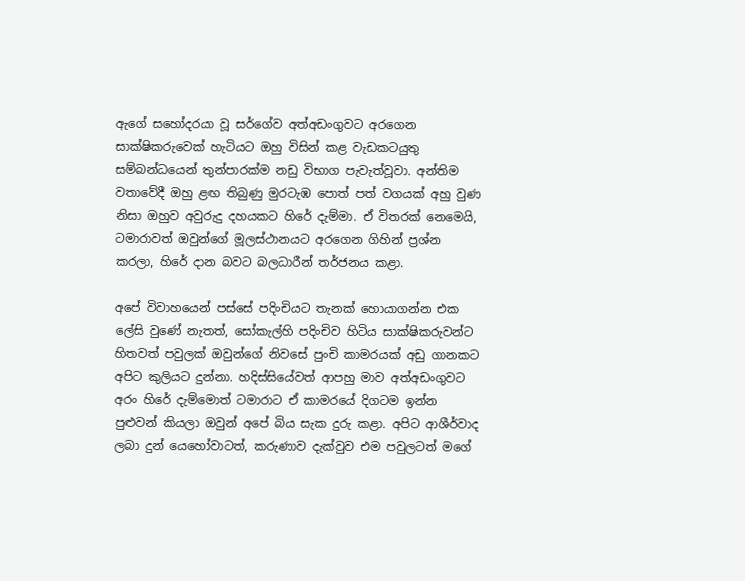ඇගේ සහෝදරයා වූ සර්ගේව අත්අඩංගුවට අරගෙන සාක්ෂිකරුවෙක් හැටියට ඔහු විසින් කළ වැඩකටයුතු සම්බන්ධයෙන් තුන්පාරක්ම නඩු විභාග පැවැත්වූවා. අන්තිම වතාවේදී ඔහු ළඟ තිබුණු මුරටැඹ පොත් පත් වගයක් අහු වුණ නිසා ඔහුව අවුරුදු දහයකට හිරේ දැම්මා. ඒ විතරක් නෙමෙයි, ටමාරාවත් ඔවුන්ගේ මූලස්ථානයට අරගෙන ගිහින් ප්‍රශ්න කරලා, හිරේ දාන බවට බලධාරීන් තර්ජනය කළා.

අපේ විවාහයෙන් පස්සේ පදිංචියට තැනක් හොයාගන්න එක ලේසි වුණේ නැතත්, සෝකැල්හි පදිංචිව හිටිය සාක්ෂිකරුවන්ට හිතවත් පවුලක් ඔවුන්ගේ නිවසේ පුංචි කාමරයක් අඩු ගානකට අපිට කුලියට දුන්නා. හදිස්සියේවත් ආපහු මාව අත්අඩංගුවට අරං හිරේ දැම්මොත් ටමාරාට ඒ කාමරයේ දිගටම ඉන්න පුළුවන් කියලා ඔවුන් අපේ බිය සැක දුරු කළා. අපිට ආශීර්වාද ලබා දුන් යෙහෝවාටත්, කරුණාව දැක්වුව එම පවුලටත් මගේ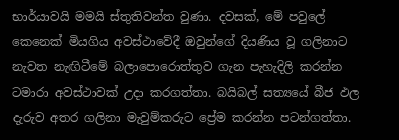භාර්යාවයි මමයි ස්තුතිවන්ත වුණා. දවසක්, මේ පවුලේ කෙනෙක් මියගිය අවස්ථාවේදී ඔවුන්ගේ දියණිය වූ ගලිනාට නැවත නැඟිටීමේ බලාපොරොත්තුව ගැන පැහැදිලි කරන්න ටමාරා අවස්ථාවක් උදා කරගත්තා. බයිබල් සත්‍යයේ බීජ ඵල දැරුව අතර ගලිනා මැවුම්කරුට ප්‍රේම කරන්න පටන්ගත්තා.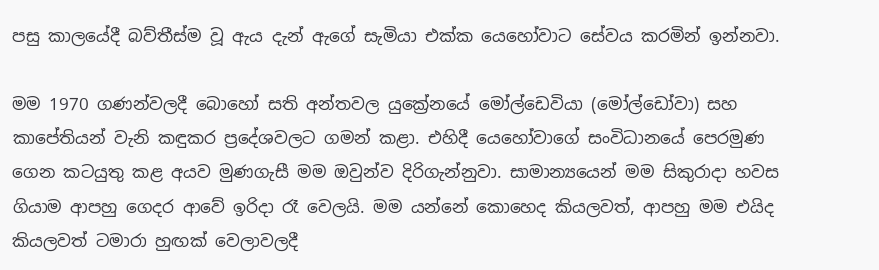පසු කාලයේදී බව්තීස්ම වූ ඇය දැන් ඇගේ සැමියා එක්ක යෙහෝවාට සේවය කරමින් ඉන්නවා.

මම 1970 ගණන්වලදී බොහෝ සති අන්තවල යුක්‍රේනයේ මෝල්ඩෙවියා (මෝල්ඩෝවා) සහ කාපේතියන් වැනි කඳුකර ප්‍රදේශවලට ගමන් කළා. එහිදී යෙහෝවාගේ සංවිධානයේ පෙරමුණ ගෙන කටයුතු කළ අයව මුණගැසී මම ඔවුන්ව දිරිගැන්නුවා. සාමාන්‍යයෙන් මම සිකුරාදා හවස ගියාම ආපහු ගෙදර ආවේ ඉරිදා රෑ වෙලයි. මම යන්නේ කොහෙද කියලවත්, ආපහු මම එයිද කියලවත් ටමාරා හුඟක් වෙලාවලදී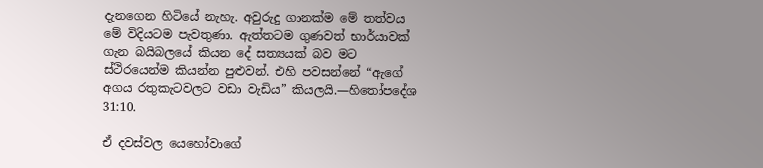දැනගෙන හිටියේ නැහැ. අවුරුදු ගානක්ම මේ තත්වය මේ විදියටම පැවතුණා. ඇත්තටම ගුණවත් භාර්යාවක් ගැන බයිබලයේ කියන දේ සත්‍යයක් බව මට ස්ථිරයෙන්ම කියන්න පුළුවන්. එහි පවසන්නේ “ඇගේ අගය රතුකැටවලට වඩා වැඩිය” කියලයි.—හිතෝපදේශ 31:10.

ඒ දවස්වල යෙහෝවාගේ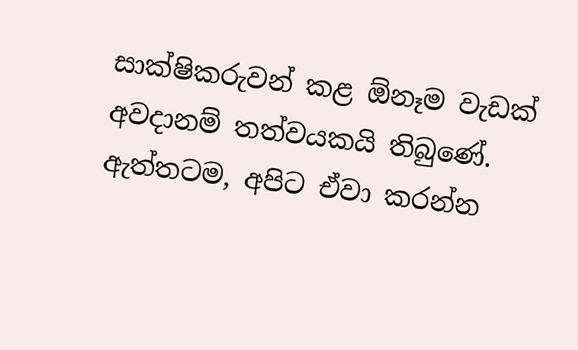සාක්ෂිකරුවන් කළ ඕනෑම වැඩක් අවදානම් තත්වයකයි තිබුණේ. ඇත්තටම, අපිට ඒවා කරන්න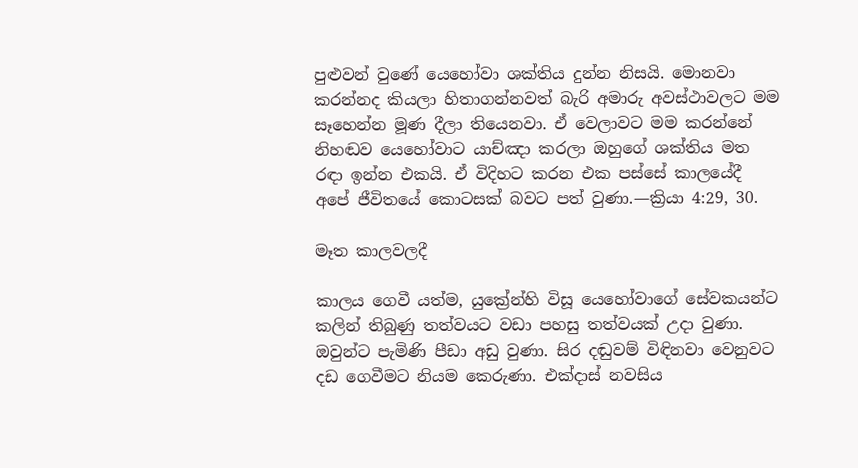පුළුවන් වුණේ යෙහෝවා ශක්තිය දුන්න නිසයි. මොනවා කරන්නද කියලා හිතාගන්නවත් බැරි අමාරු අවස්ථාවලට මම සෑහෙන්න මූණ දීලා තියෙනවා. ඒ වෙලාවට මම කරන්නේ නිහඬව යෙහෝවාට යාච්ඤා කරලා ඔහුගේ ශක්තිය මත රඳා ඉන්න එකයි. ඒ විදිහට කරන එක පස්සේ කාලයේදී අපේ ජීවිතයේ කොටසක් බවට පත් වුණා.—ක්‍රියා 4:29, 30.

මෑත කාලවලදී

කාලය ගෙවී යත්ම, යුක්‍රේන්හි විසූ යෙහෝවාගේ සේවකයන්ට කලින් තිබුණු තත්වයට වඩා පහසු තත්වයක් උදා වුණා. ඔවුන්ට පැමිණි පීඩා අඩු වුණා. සිර දඬුවම් විඳිනවා වෙනුවට දඩ ගෙවීමට නියම කෙරුණා. එක්දාස් නවසිය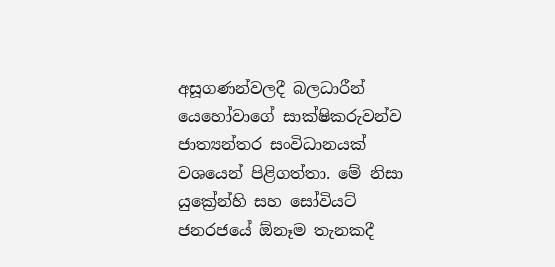අසූගණන්වලදී බලධාරීන් යෙහෝවාගේ සාක්ෂිකරුවන්ව ජාත්‍යන්තර සංවිධානයක් වශයෙන් පිළිගත්තා. මේ නිසා යුක්‍රේන්හි සහ සෝවියට් ජනරජයේ ඕනෑම තැනකදී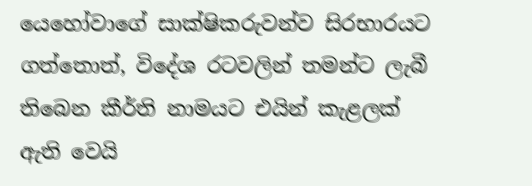යෙහෝවාගේ සාක්ෂිකරුවන්ව සිරභාරයට ගත්තොත්, විදේශ රටවලින් තමන්ට ලැබී තිබෙන කීර්ති නාමයට එයින් කැළලක් ඇති වෙයි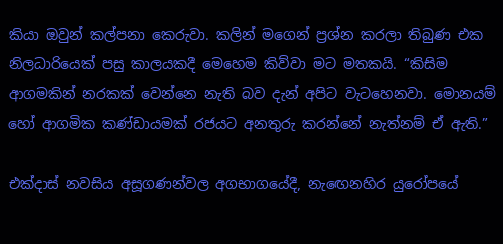කියා ඔවුන් කල්පනා කෙරුවා. කලින් මගෙන් ප්‍රශ්න කරලා තිබුණ එක නිලධාරියෙක් පසු කාලයකදී මෙහෙම කිව්වා මට මතකයි. “කිසිම ආගමකින් නරකක් වෙන්නෙ නැති බව දැන් අපිට වැටහෙනවා. මොනයම් හෝ ආගමික කණ්ඩායමක් රජයට අනතුරු කරන්නේ නැත්නම් ඒ ඇති.”

එක්දාස් නවසිය අසූගණන්වල අගභාගයේදී, නැඟෙනහිර යුරෝපයේ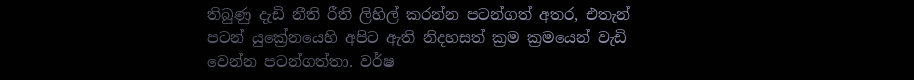තිබුණු දැඩි නීති රීති ලිහිල් කරන්න පටන්ගත් අතර, එතැන් පටන් යුක්‍රේනයෙහි අපිට ඇති නිදහසත් ක්‍රම ක්‍රමයෙන් වැඩි වෙන්න පටන්ගත්තා. වර්ෂ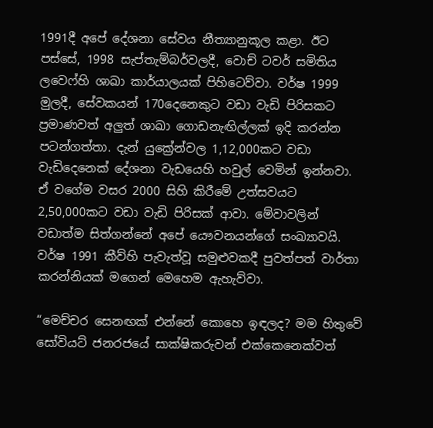1991දී අපේ දේශනා සේවය නීත්‍යානුකූල කළා. ඊට පස්සේ, 1998 සැප්තැම්බර්වලදී, වොච් ටවර් සමිතිය ලවෙෆ්හි ශාඛා කාර්යාලයක් පිහිටෙව්වා. වර්ෂ 1999 මුලදී, සේවකයන් 170දෙනෙකුට වඩා වැඩි පිරිසකට ප්‍රමාණවත් අලුත් ශාඛා ගොඩනැඟිල්ලක් ඉදි කරන්න පටන්ගත්තා. දැන් යුක්‍රේන්වල 1,12,000කට වඩා වැඩිදෙනෙක් දේශනා වැඩයෙහි හවුල් වෙමින් ඉන්නවා. ඒ වගේම වසර 2000 සිහි කිරීමේ උත්සවයට 2,50,000කට වඩා වැඩි පිරිසක් ආවා. මේවාවලින් වඩාත්ම සිත්ගන්නේ අපේ යෞවනයන්ගේ සංඛ්‍යාවයි. වර්ෂ 1991 කීව්හි පැවැත්වූ සමුළුවකදී පුවත්පත් වාර්තා කරන්නියක් මගෙන් මෙහෙම ඇහැව්වා.

“මෙච්චර සෙනඟක් එන්නේ කොහෙ ඉඳලද? මම හිතුවේ සෝවියට් ජනරජයේ සාක්ෂිකරුවන් එක්කෙනෙක්වත්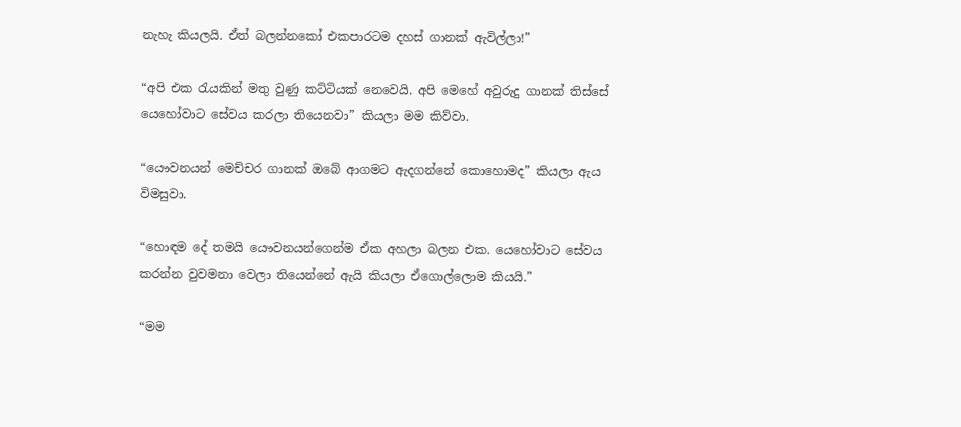නැහැ කියලයි. ඒත් බලන්නකෝ එකපාරටම දහස් ගානක් ඇවිල්ලා!”

“අපි එක රැයකින් මතු වුණු කට්ටියක් නෙවෙයි. අපි මෙහේ අවුරුදු ගානක් තිස්සේ යෙහෝවාට සේවය කරලා තියෙනවා” කියලා මම කිව්වා.

“යෞවනයන් මෙච්චර ගානක් ඔබේ ආගමට ඇදගන්නේ කොහොමද” කියලා ඇය විමසුවා.

“හොඳම දේ තමයි යෞවනයන්ගෙන්ම ඒක අහලා බලන එක. යෙහෝවාට සේවය කරන්න වුවමනා වෙලා තියෙන්නේ ඇයි කියලා ඒගොල්ලොම කියයි.”

“මම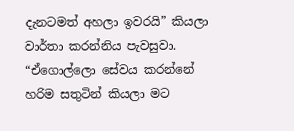දැනටමත් අහලා ඉවරයි” කියලා වාර්තා කරන්නිය පැවසුවා. “ඒගොල්ලො සේවය කරන්නේ හරිම සතුටින් කියලා මට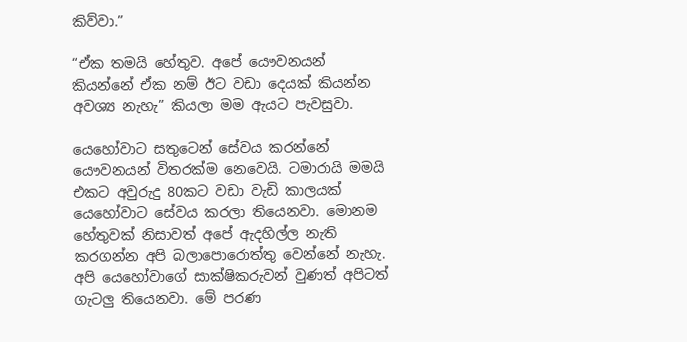කිව්වා.”

“ඒක තමයි හේතුව. අපේ යෞවනයන් කියන්නේ ඒක නම් ඊට වඩා දෙයක් කියන්න අවශ්‍ය නැහැ” කියලා මම ඇයට පැවසුවා.

යෙහෝවාට සතුටෙන් සේවය කරන්නේ යෞවනයන් විතරක්ම නෙවෙයි. ටමාරායි මමයි එකට අවුරුදු 80කට වඩා වැඩි කාලයක් යෙහෝවාට සේවය කරලා තියෙනවා. මොනම හේතුවක් නිසාවත් අපේ ඇදහිල්ල නැති කරගන්න අපි බලාපොරොත්තු වෙන්නේ නැහැ. අපි යෙහෝවාගේ සාක්ෂිකරුවන් වුණත් අපිටත් ගැටලු තියෙනවා. මේ පරණ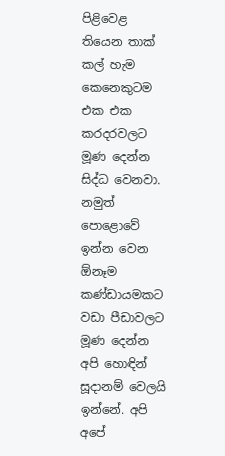පිළිවෙළ තියෙන තාක් කල් හැම කෙනෙකුටම එක එක කරදරවලට මූණ දෙන්න සිද්ධ වෙනවා. නමුත් පොළොවේ ඉන්න වෙන ඕනෑම කණ්ඩායමකට වඩා පීඩාවලට මූණ දෙන්න අපි හොඳින් සූදානම් වෙලයි ඉන්නේ. අපි අපේ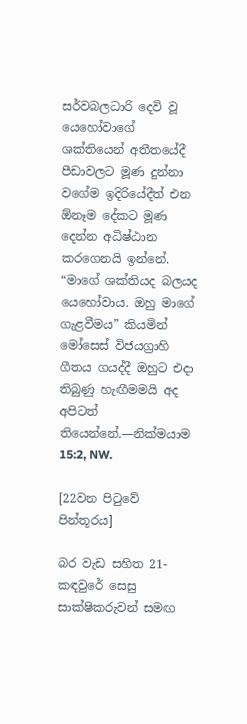සර්වබලධාරි දෙවි වූ යෙහෝවාගේ ශක්තියෙන් අතීතයේදී පීඩාවලට මූණ දුන්නා වගේම ඉදිරියේදීත් එන ඕනෑම දේකට මූණ දෙන්න අධිෂ්ඨාන කරගෙනයි ඉන්නේ. “මාගේ ශක්තියද බලයද යෙහෝවාය. ඔහු මාගේ ගැළවීමය” කියමින් මෝසෙස් විජයග්‍රාහි ගීතය ගයද්දී ඔහුට එදා තිබුණු හැඟීමමයි අද අපිටත් තියෙන්නේ.—නික්මයාම 15:2, NW.

[22වන පිටුවේ පින්තූරය]

බර වැඩ සහිත 21-කඳවුරේ සෙසු සාක්ෂිකරුවන් සමඟ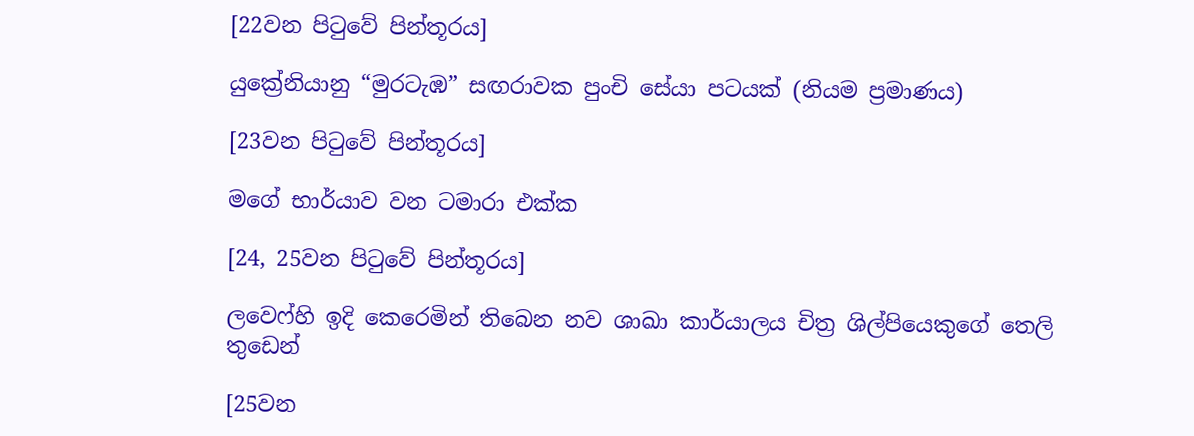[22වන පිටුවේ පින්තූරය]

යුක්‍රේනියානු “මුරටැඹ” සඟරාවක පුංචි සේයා පටයක් (නියම ප්‍රමාණය)

[23වන පිටුවේ පින්තූරය]

මගේ භාර්යාව වන ටමාරා එක්ක

[24, 25වන පිටුවේ පින්තූරය]

ලවෙෆ්හි ඉදි කෙරෙමින් තිබෙන නව ශාඛා කාර්යාලය චිත්‍ර ශිල්පියෙකුගේ තෙලි තුඩෙන්

[25වන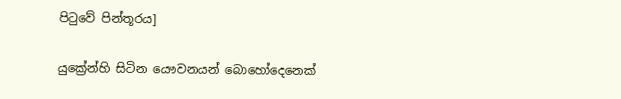පිටුවේ පින්තූරය]

යුක්‍රේන්හි සිටින යෞවනයන් බොහෝදෙනෙක්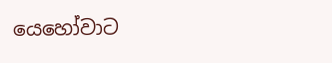යෙහෝවාට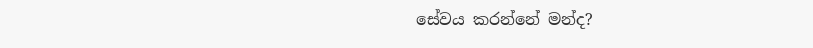සේවය කරන්නේ මන්ද?